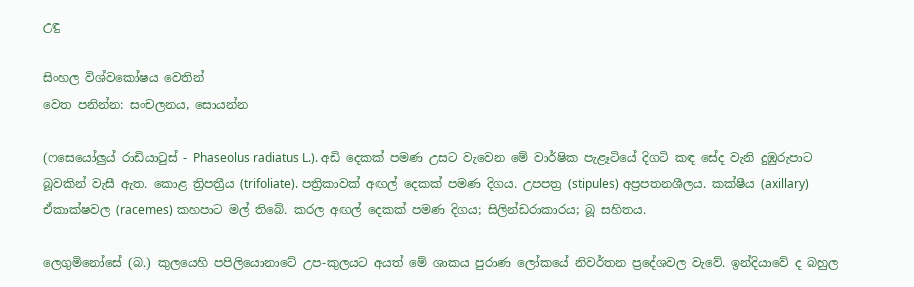උඳු

සිංහල විශ්වකෝෂය වෙතින්
වෙත පනින්න: සංචලනය, සොයන්න

(ෆසෙයෝලුය් රාඩියාටුස් - Phaseolus radiatus L.). අඩි දෙකක් පමණ උසට වැවෙන මේ වාර්ෂික පැළෑටියේ දිගටි කඳ සේද වැනි දුඹුරුපාට බූවකින් වැසී ඇත. කොළ ත්‍රිපත්‍රීය (trifoliate). පත්‍රිකාවක් අඟල් දෙකක් පමණ දිගය. උපපත්‍ර (stipules) අප්‍රපතනශීලය. කක්ෂීය (axillary) ඒකාක්ෂවල (racemes) කහපාට මල් තිබේ. කරල අඟල් දෙකක් පමණ දිගය; සිලින්ඩරාකාරය; බූ සහිතය.

ලෙගුමිනෝසේ (බ.) කුලයෙහි පපිලියොනාටේ උප-කුලයට අයත් මේ ශාකය පුරාණ ලෝකයේ නිවර්තන ප්‍රදේශවල වැවේ. ඉන්දියාවේ ද බහුල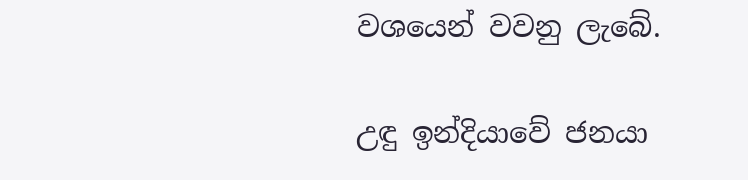වශයෙන් වවනු ලැබේ.

උඳු ඉන්දියාවේ ජනයා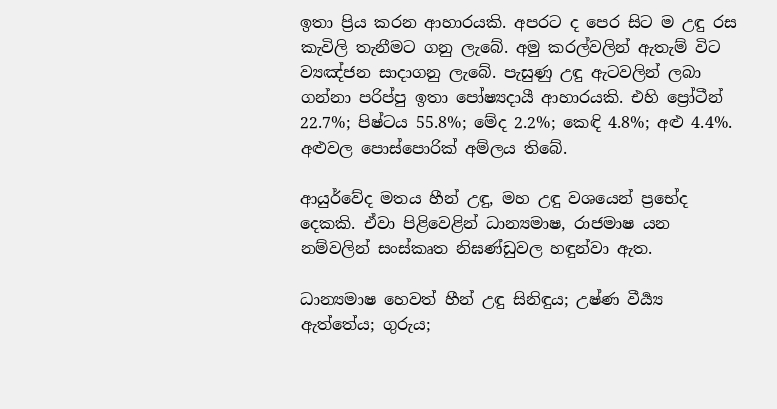ඉතා ප්‍රිය කරන ආහාරයකි. අපරට ද පෙර සිට ම උඳු රස කැවිලි තැනීමට ගනු ලැබේ. අමු කරල්වලින් ඇතැම් විට ව්‍යඤ්ජන සාදාගනු ලැබේ. පැසුණු උඳු ඇටවලින් ලබා ගන්නා පරිප්පු ඉතා පෝෂ්‍යදායී ආහාරයකි. එහි ප්‍රෝටීන් 22.7%; පිෂ්ටය 55.8%; මේද 2.2%; කෙඳි 4.8%; අළු 4.4%. අළුවල පොස්පොරික් අම්ලය තිබේ.

ආයුර්වේද මතය හීන් උඳු, මහ උඳු වශයෙන් ප්‍රභේද දෙකකි. ඒවා පිළිවෙළින් ධාන්‍යමාෂ, රාජමාෂ යන නම්වලින් සංස්කෘත නිඝණ්ඩුවල හඳුන්වා ඇත.

ධාන්‍යමාෂ හෙවත් හීන් උඳු සිනිඳුය; උෂ්ණ වීර්‍ය්‍ය ඇත්තේය; ගුරුය;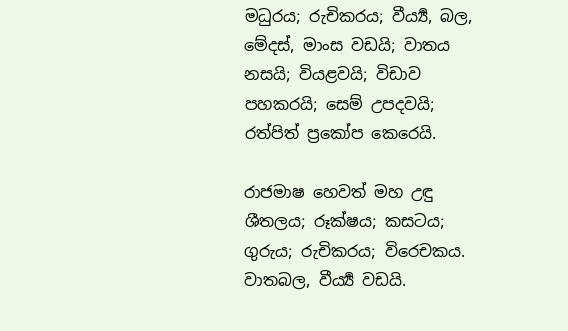මධුරය; රුචිකරය; වීර්‍ය්‍ය, බල, මේදස්, මාංස වඩයි; වාතය නසයි; වියළවයි; විඩාව පහකරයි; සෙම් උපදවයි; රත්පිත් ප්‍රකෝප කෙරෙයි.

රාජමාෂ හෙවත් මහ උඳු ශීතලය; රූක්ෂය; කසටය; ගුරුය; රුචිකරය; විරෙචකය. වාතබල, වීර්‍ය්‍ය වඩයි.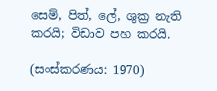සෙම්, පිත්, ලේ, ශුක්‍ර නැති කරයි; විඩාව පහ කරයි.

(සංස්කරණය: 1970)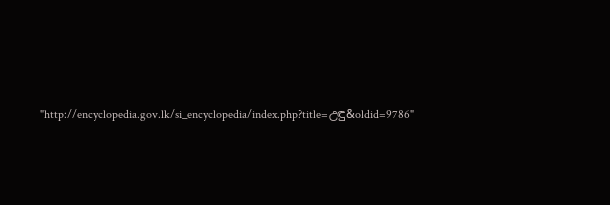"http://encyclopedia.gov.lk/si_encyclopedia/index.php?title=උඳු&oldid=9786"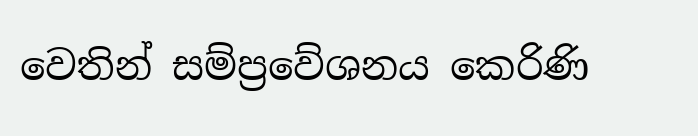වෙතින් සම්ප්‍රවේශනය කෙරිණි